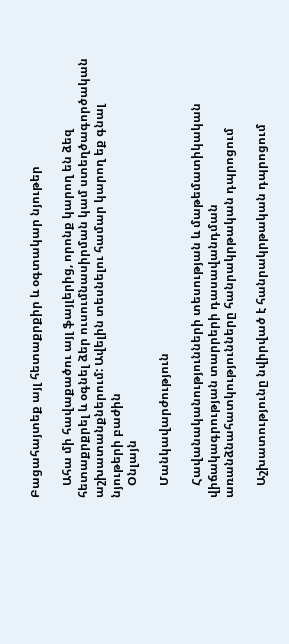Բացահայտեք այլ հետաքրքիր և օգտակար նյութեր

    Ահա մի հավաքածու այլ ֆայլերից, որոնք կարող են ձեզ հետաքրքրել և օգնել ձեր ուսումնասիրման կամ ստեղծագործական աշխատանքներում: Ավելին տեսնելու համար կարող եք գնալ նյութերի բաժին
    Օնլայն

    Մանկավարժություն

    Հավանականությունների տեսության և մաթեմատիկական վիճակագրության տարրերի դասավանդման առանձնահատկությունները հանրակրթական դպրոցում

    Աշխատությունը նվիրված է հանրակրթական դպրոցում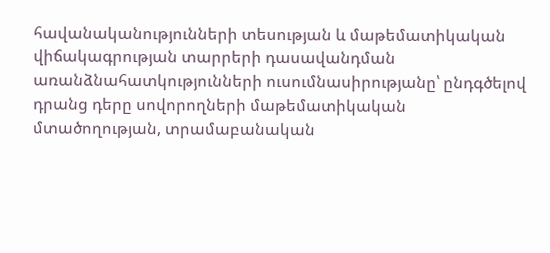հավանականությունների տեսության և մաթեմատիկական վիճակագրության տարրերի դասավանդման առանձնահատկությունների ուսումնասիրությանը՝ ընդգծելով դրանց դերը սովորողների մաթեմատիկական մտածողության, տրամաբանական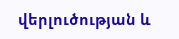վերլուծության և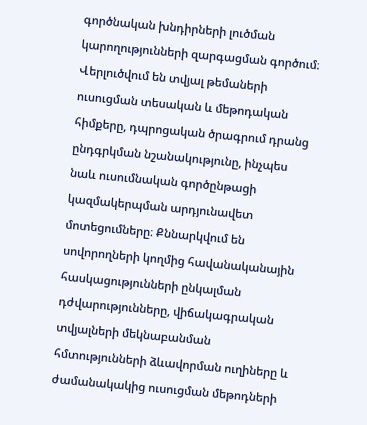գործնական խնդիրների լուծման կարողությունների զարգացման գործում։ Վերլուծվում են տվյալ թեմաների ուսուցման տեսական և մեթոդական հիմքերը, դպրոցական ծրագրում դրանց ընդգրկման նշանակությունը, ինչպես նաև ուսումնական գործընթացի կազմակերպման արդյունավետ մոտեցումները։ Քննարկվում են սովորողների կողմից հավանականային հասկացությունների ընկալման դժվարությունները, վիճակագրական տվյալների մեկնաբանման հմտությունների ձևավորման ուղիները և ժամանակակից ուսուցման մեթոդների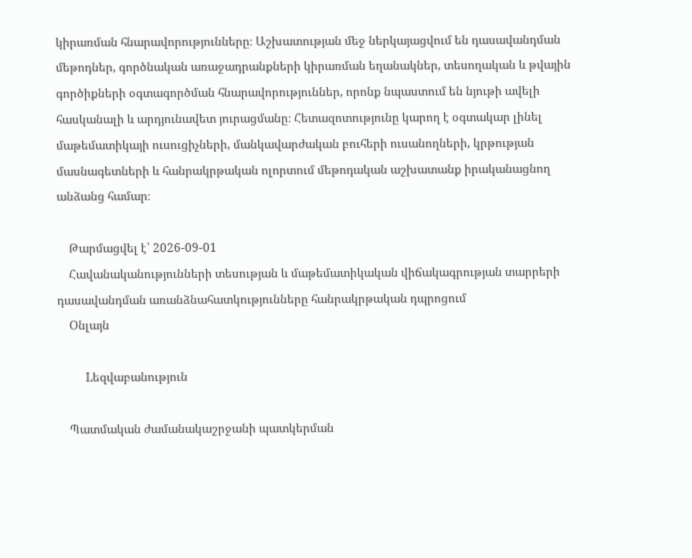կիրառման հնարավորությունները։ Աշխատության մեջ ներկայացվում են դասավանդման մեթոդներ, գործնական առաջադրանքների կիրառման եղանակներ, տեսողական և թվային գործիքների օգտագործման հնարավորություններ, որոնք նպաստում են նյութի ավելի հասկանալի և արդյունավետ յուրացմանը։ Հետազոտությունը կարող է օգտակար լինել մաթեմատիկայի ուսուցիչների, մանկավարժական բուհերի ուսանողների, կրթության մասնագետների և հանրակրթական ոլորտում մեթոդական աշխատանք իրականացնող անձանց համար։

    Թարմացվել է՝ 2026-09-01
    Հավանականությունների տեսության և մաթեմատիկական վիճակագրության տարրերի դասավանդման առանձնահատկությունները հանրակրթական դպրոցում
    Օնլայն

    Lեզվաբանություն

    Պատմական ժամանակաշրջանի պատկերման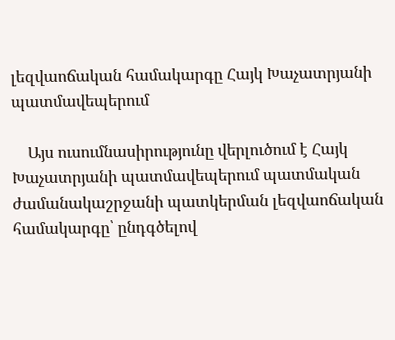լեզվաոճական համակարգը Հայկ Խաչատրյանի պատմավեպերում

    Այս ուսումնասիրությունը վերլուծում է Հայկ Խաչատրյանի պատմավեպերում պատմական ժամանակաշրջանի պատկերման լեզվաոճական համակարգը՝ ընդգծելով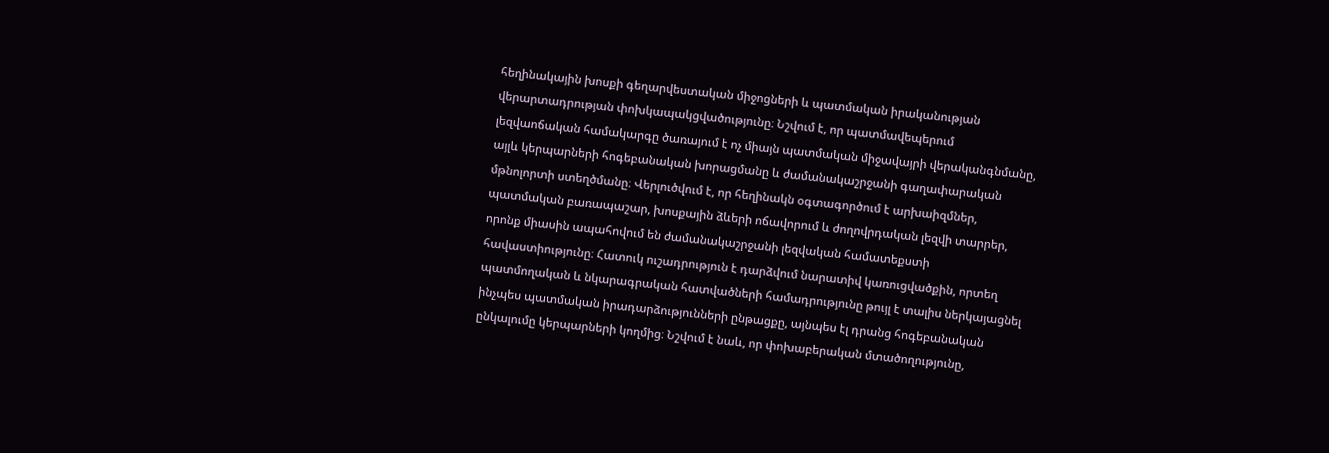հեղինակային խոսքի գեղարվեստական միջոցների և պատմական իրականության վերարտադրության փոխկապակցվածությունը։ Նշվում է, որ պատմավեպերում լեզվաոճական համակարգը ծառայում է ոչ միայն պատմական միջավայրի վերականգնմանը, այլև կերպարների հոգեբանական խորացմանը և ժամանակաշրջանի գաղափարական մթնոլորտի ստեղծմանը։ Վերլուծվում է, որ հեղինակն օգտագործում է արխաիզմներ, պատմական բառապաշար, խոսքային ձևերի ոճավորում և ժողովրդական լեզվի տարրեր, որոնք միասին ապահովում են ժամանակաշրջանի լեզվական համատեքստի հավաստիությունը։ Հատուկ ուշադրություն է դարձվում նարատիվ կառուցվածքին, որտեղ պատմողական և նկարագրական հատվածների համադրությունը թույլ է տալիս ներկայացնել ինչպես պատմական իրադարձությունների ընթացքը, այնպես էլ դրանց հոգեբանական ընկալումը կերպարների կողմից։ Նշվում է նաև, որ փոխաբերական մտածողությունը,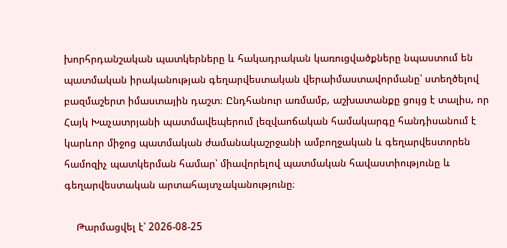խորհրդանշական պատկերները և հակադրական կառուցվածքները նպաստում են պատմական իրականության գեղարվեստական վերաիմաստավորմանը՝ ստեղծելով բազմաշերտ իմաստային դաշտ։ Ընդհանուր առմամբ, աշխատանքը ցույց է տալիս, որ Հայկ Խաչատրյանի պատմավեպերում լեզվաոճական համակարգը հանդիսանում է կարևոր միջոց պատմական ժամանակաշրջանի ամբողջական և գեղարվեստորեն համոզիչ պատկերման համար՝ միավորելով պատմական հավաստիությունը և գեղարվեստական արտահայտչականությունը։

    Թարմացվել է՝ 2026-08-25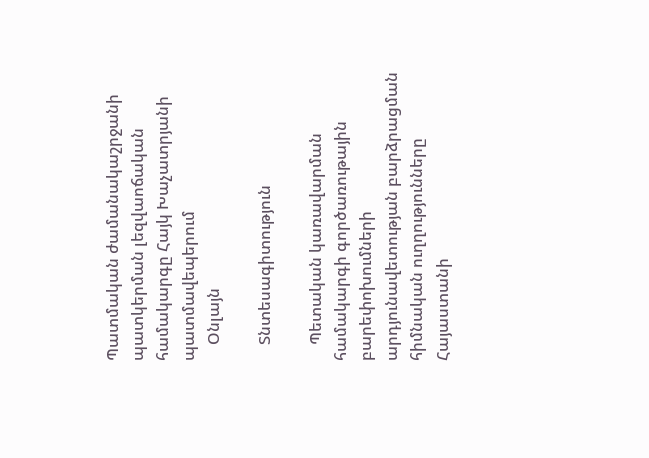Պատմական ժամանակաշրջանի պատկերման լեզվաոճական համակարգը Հայկ Խաչատրյանի պատմավեպերում
    Օնլայն

    Տնտեսագիտություն

    Պետական կառավարման համակարգի գործառութային բարեփոխումների արդյունավետության բարձրացման հիմնական ուղղությունները Հայաստանի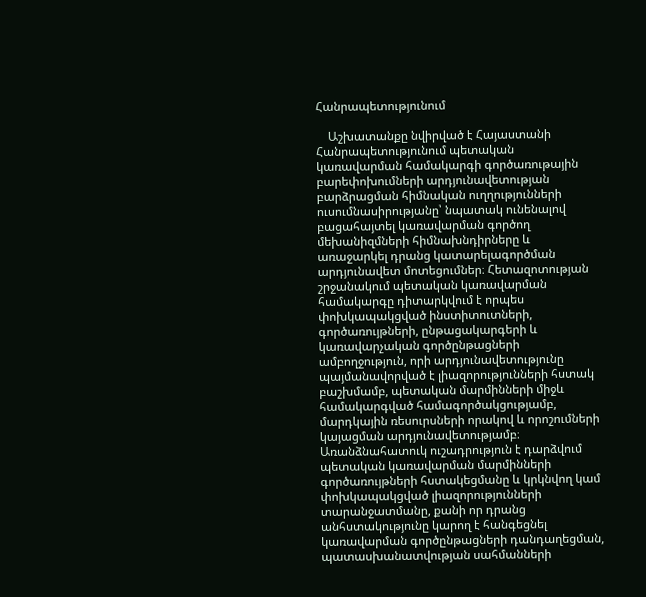Հանրապետությունում

    Աշխատանքը նվիրված է Հայաստանի Հանրապետությունում պետական կառավարման համակարգի գործառութային բարեփոխումների արդյունավետության բարձրացման հիմնական ուղղությունների ուսումնասիրությանը՝ նպատակ ունենալով բացահայտել կառավարման գործող մեխանիզմների հիմնախնդիրները և առաջարկել դրանց կատարելագործման արդյունավետ մոտեցումներ։ Հետազոտության շրջանակում պետական կառավարման համակարգը դիտարկվում է որպես փոխկապակցված ինստիտուտների, գործառույթների, ընթացակարգերի և կառավարչական գործընթացների ամբողջություն, որի արդյունավետությունը պայմանավորված է լիազորությունների հստակ բաշխմամբ, պետական մարմինների միջև համակարգված համագործակցությամբ, մարդկային ռեսուրսների որակով և որոշումների կայացման արդյունավետությամբ։ Առանձնահատուկ ուշադրություն է դարձվում պետական կառավարման մարմինների գործառույթների հստակեցմանը և կրկնվող կամ փոխկապակցված լիազորությունների տարանջատմանը, քանի որ դրանց անհստակությունը կարող է հանգեցնել կառավարման գործընթացների դանդաղեցման, պատասխանատվության սահմանների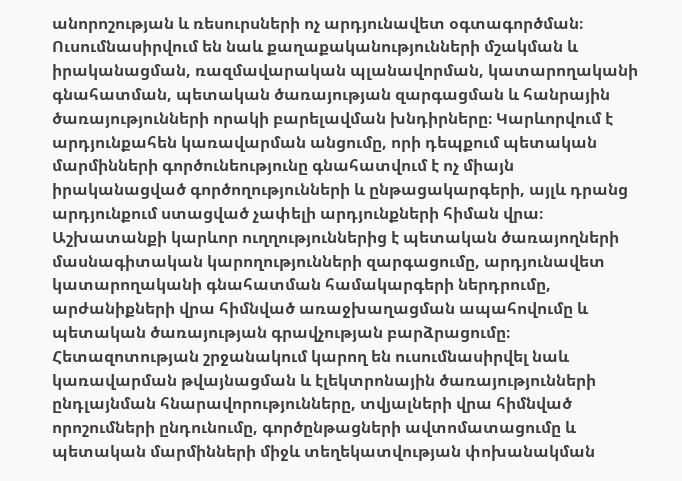անորոշության և ռեսուրսների ոչ արդյունավետ օգտագործման։ Ուսումնասիրվում են նաև քաղաքականությունների մշակման և իրականացման, ռազմավարական պլանավորման, կատարողականի գնահատման, պետական ծառայության զարգացման և հանրային ծառայությունների որակի բարելավման խնդիրները։ Կարևորվում է արդյունքահեն կառավարման անցումը, որի դեպքում պետական մարմինների գործունեությունը գնահատվում է ոչ միայն իրականացված գործողությունների և ընթացակարգերի, այլև դրանց արդյունքում ստացված չափելի արդյունքների հիման վրա։ Աշխատանքի կարևոր ուղղություններից է պետական ծառայողների մասնագիտական կարողությունների զարգացումը, արդյունավետ կատարողականի գնահատման համակարգերի ներդրումը, արժանիքների վրա հիմնված առաջխաղացման ապահովումը և պետական ծառայության գրավչության բարձրացումը։ Հետազոտության շրջանակում կարող են ուսումնասիրվել նաև կառավարման թվայնացման և էլեկտրոնային ծառայությունների ընդլայնման հնարավորությունները, տվյալների վրա հիմնված որոշումների ընդունումը, գործընթացների ավտոմատացումը և պետական մարմինների միջև տեղեկատվության փոխանակման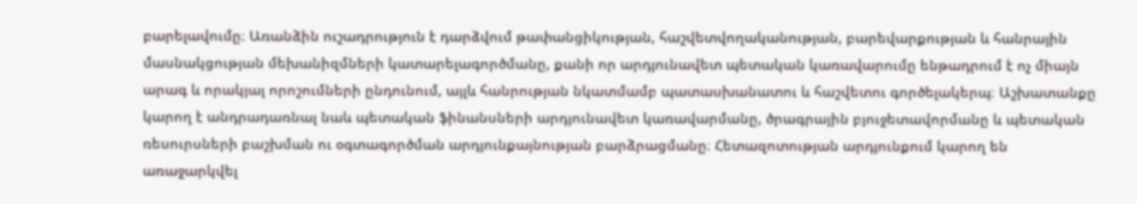բարելավումը։ Առանձին ուշադրություն է դարձվում թափանցիկության, հաշվետվողականության, բարեվարքության և հանրային մասնակցության մեխանիզմների կատարելագործմանը, քանի որ արդյունավետ պետական կառավարումը ենթադրում է ոչ միայն արագ և որակյալ որոշումների ընդունում, այլև հանրության նկատմամբ պատասխանատու և հաշվետու գործելակերպ։ Աշխատանքը կարող է անդրադառնալ նաև պետական ֆինանսների արդյունավետ կառավարմանը, ծրագրային բյուջետավորմանը և պետական ռեսուրսների բաշխման ու օգտագործման արդյունքայնության բարձրացմանը։ Հետազոտության արդյունքում կարող են առաջարկվել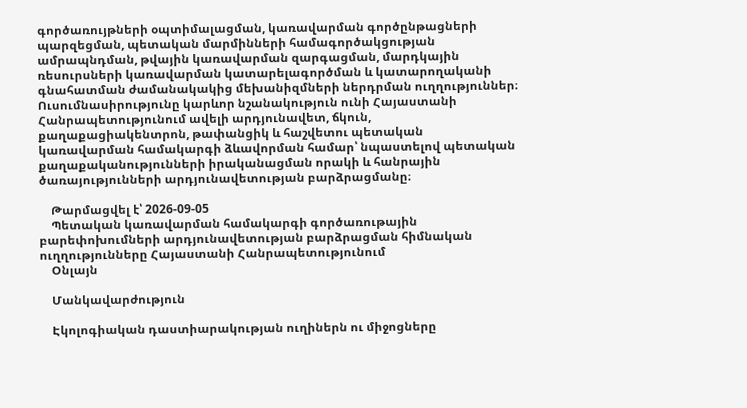գործառույթների օպտիմալացման, կառավարման գործընթացների պարզեցման, պետական մարմինների համագործակցության ամրապնդման, թվային կառավարման զարգացման, մարդկային ռեսուրսների կառավարման կատարելագործման և կատարողականի գնահատման ժամանակակից մեխանիզմների ներդրման ուղղություններ։ Ուսումնասիրությունը կարևոր նշանակություն ունի Հայաստանի Հանրապետությունում ավելի արդյունավետ, ճկուն, քաղաքացիակենտրոն, թափանցիկ և հաշվետու պետական կառավարման համակարգի ձևավորման համար՝ նպաստելով պետական քաղաքականությունների իրականացման որակի և հանրային ծառայությունների արդյունավետության բարձրացմանը։

    Թարմացվել է՝ 2026-09-05
    Պետական կառավարման համակարգի գործառութային բարեփոխումների արդյունավետության բարձրացման հիմնական ուղղությունները Հայաստանի Հանրապետությունում
    Օնլայն

    Մանկավարժություն

    Էկոլոգիական դաստիարակության ուղիներն ու միջոցները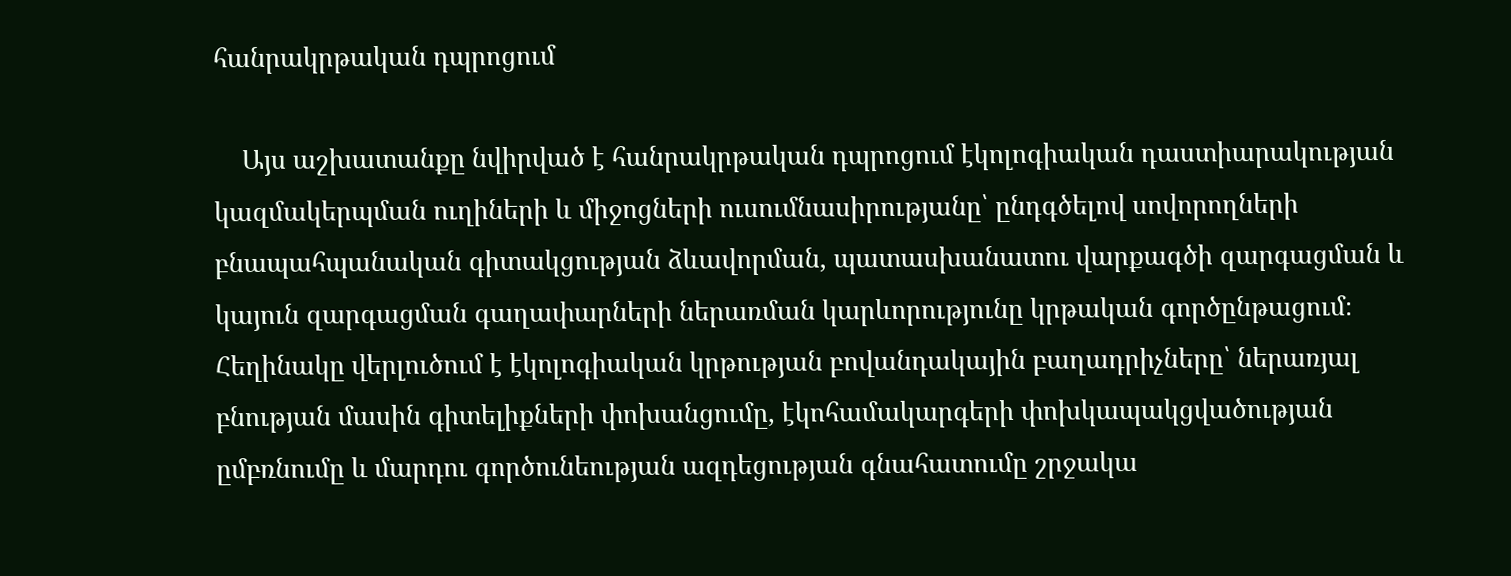հանրակրթական դպրոցում

    Այս աշխատանքը նվիրված է հանրակրթական դպրոցում էկոլոգիական դաստիարակության կազմակերպման ուղիների և միջոցների ուսումնասիրությանը՝ ընդգծելով սովորողների բնապահպանական գիտակցության ձևավորման, պատասխանատու վարքագծի զարգացման և կայուն զարգացման գաղափարների ներառման կարևորությունը կրթական գործընթացում։ Հեղինակը վերլուծում է էկոլոգիական կրթության բովանդակային բաղադրիչները՝ ներառյալ բնության մասին գիտելիքների փոխանցումը, էկոհամակարգերի փոխկապակցվածության ըմբռնումը և մարդու գործունեության ազդեցության գնահատումը շրջակա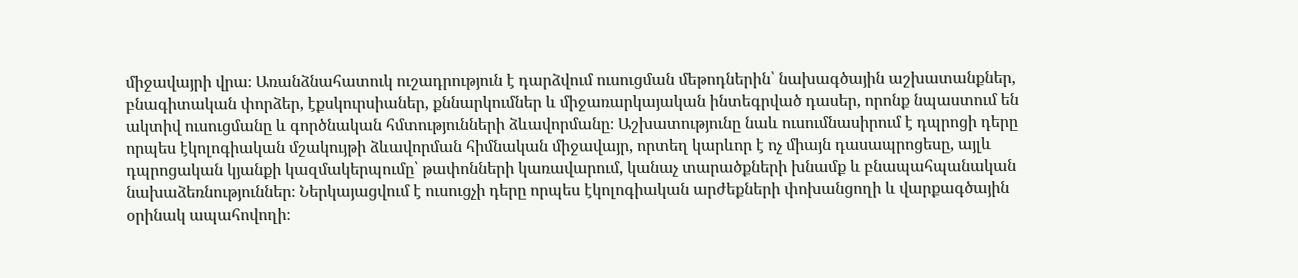միջավայրի վրա։ Առանձնահատուկ ուշադրություն է դարձվում ուսուցման մեթոդներին՝ նախագծային աշխատանքներ, բնագիտական փորձեր, էքսկուրսիաներ, քննարկումներ և միջառարկայական ինտեգրված դասեր, որոնք նպաստում են ակտիվ ուսուցմանը և գործնական հմտությունների ձևավորմանը։ Աշխատությունը նաև ուսումնասիրում է դպրոցի դերը որպես էկոլոգիական մշակույթի ձևավորման հիմնական միջավայր, որտեղ կարևոր է ոչ միայն դասապրոցեսը, այլև դպրոցական կյանքի կազմակերպումը՝ թափոնների կառավարում, կանաչ տարածքների խնամք և բնապահպանական նախաձեռնություններ։ Ներկայացվում է ուսուցչի դերը որպես էկոլոգիական արժեքների փոխանցողի և վարքագծային օրինակ ապահովողի։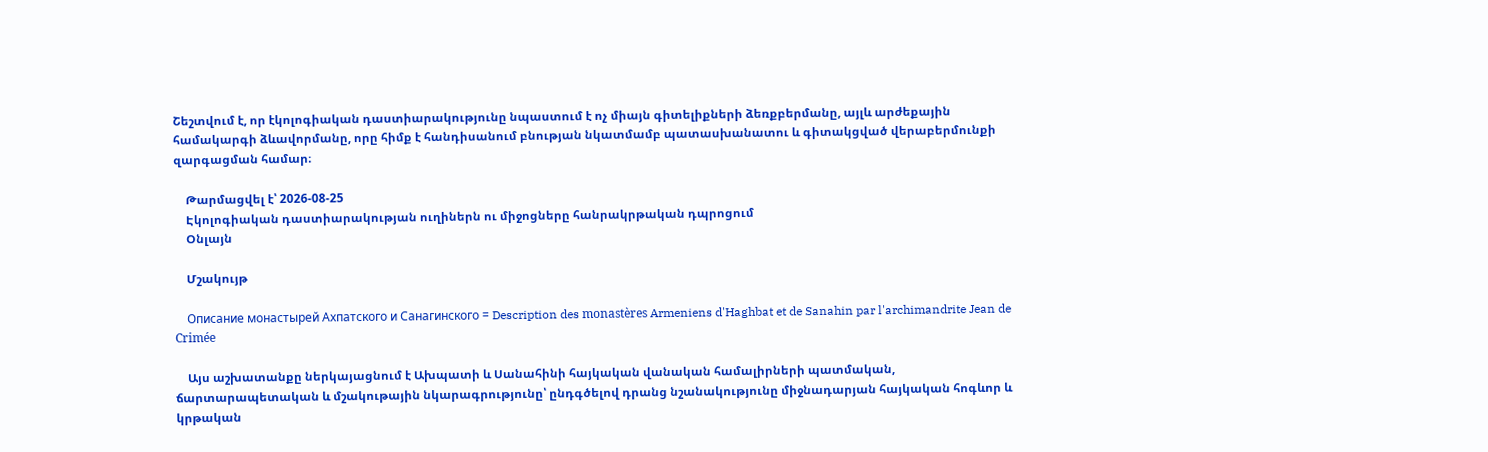Շեշտվում է, որ էկոլոգիական դաստիարակությունը նպաստում է ոչ միայն գիտելիքների ձեռքբերմանը, այլև արժեքային համակարգի ձևավորմանը, որը հիմք է հանդիսանում բնության նկատմամբ պատասխանատու և գիտակցված վերաբերմունքի զարգացման համար։

    Թարմացվել է՝ 2026-08-25
    Էկոլոգիական դաստիարակության ուղիներն ու միջոցները հանրակրթական դպրոցում
    Օնլայն

    Մշակույթ

    Описание монастырей Ахпатского и Санагинского = Description des monastères Armeniens d'Haghbat et de Sanahin par l'archimandrite Jean de Crimée

    Այս աշխատանքը ներկայացնում է Ախպատի և Սանահինի հայկական վանական համալիրների պատմական, ճարտարապետական և մշակութային նկարագրությունը՝ ընդգծելով դրանց նշանակությունը միջնադարյան հայկական հոգևոր և կրթական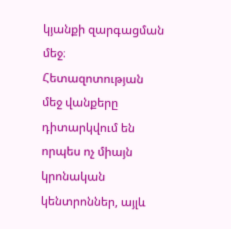կյանքի զարգացման մեջ։ Հետազոտության մեջ վանքերը դիտարկվում են որպես ոչ միայն կրոնական կենտրոններ, այլև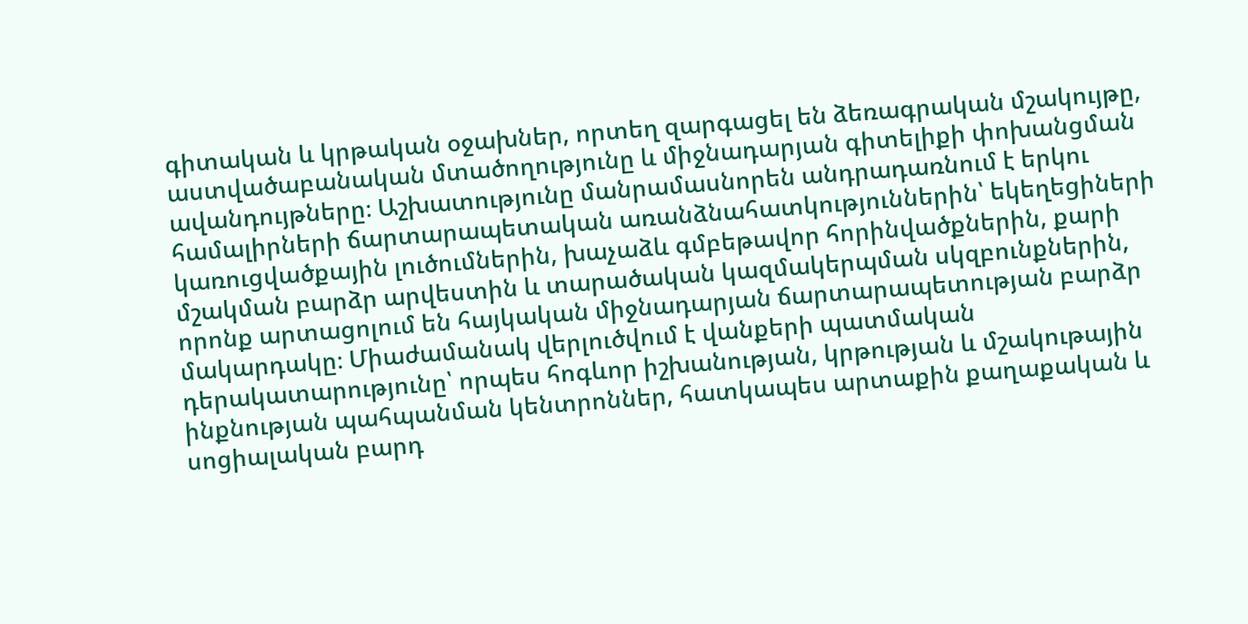գիտական և կրթական օջախներ, որտեղ զարգացել են ձեռագրական մշակույթը, աստվածաբանական մտածողությունը և միջնադարյան գիտելիքի փոխանցման ավանդույթները։ Աշխատությունը մանրամասնորեն անդրադառնում է երկու համալիրների ճարտարապետական առանձնահատկություններին՝ եկեղեցիների կառուցվածքային լուծումներին, խաչաձև գմբեթավոր հորինվածքներին, քարի մշակման բարձր արվեստին և տարածական կազմակերպման սկզբունքներին, որոնք արտացոլում են հայկական միջնադարյան ճարտարապետության բարձր մակարդակը։ Միաժամանակ վերլուծվում է վանքերի պատմական դերակատարությունը՝ որպես հոգևոր իշխանության, կրթության և մշակութային ինքնության պահպանման կենտրոններ, հատկապես արտաքին քաղաքական և սոցիալական բարդ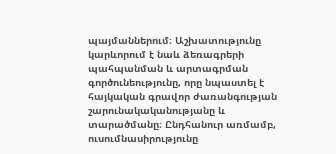պայմաններում։ Աշխատությունը կարևորում է նաև ձեռագրերի պահպանման և արտագրման գործունեությունը, որը նպաստել է հայկական գրավոր ժառանգության շարունակականությանը և տարածմանը։ Ընդհանուր առմամբ, ուսումնասիրությունը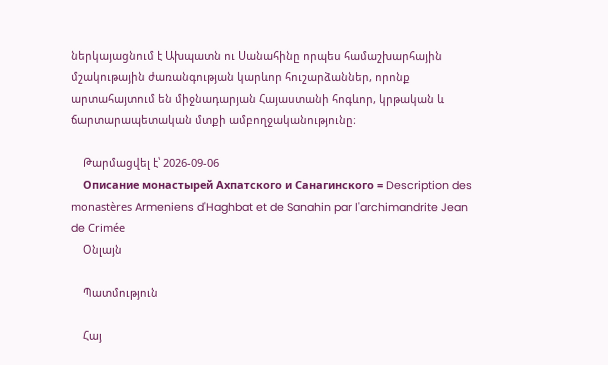ներկայացնում է Ախպատն ու Սանահինը որպես համաշխարհային մշակութային ժառանգության կարևոր հուշարձաններ, որոնք արտահայտում են միջնադարյան Հայաստանի հոգևոր, կրթական և ճարտարապետական մտքի ամբողջականությունը։

    Թարմացվել է՝ 2026-09-06
    Описание монастырей Ахпатского и Санагинского = Description des monastères Armeniens d'Haghbat et de Sanahin par l'archimandrite Jean de Crimée
    Օնլայն

    Պատմություն

    Հայ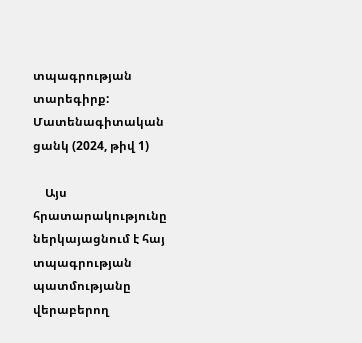տպագրության տարեգիրք: Մատենագիտական ցանկ (2024, թիվ 1)

    Այս հրատարակությունը ներկայացնում է հայ տպագրության պատմությանը վերաբերող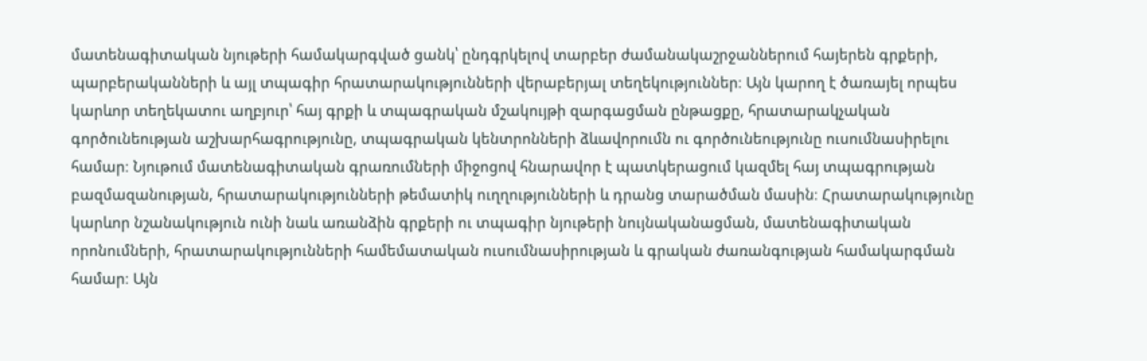մատենագիտական նյութերի համակարգված ցանկ՝ ընդգրկելով տարբեր ժամանակաշրջաններում հայերեն գրքերի, պարբերականների և այլ տպագիր հրատարակությունների վերաբերյալ տեղեկություններ։ Այն կարող է ծառայել որպես կարևոր տեղեկատու աղբյուր՝ հայ գրքի և տպագրական մշակույթի զարգացման ընթացքը, հրատարակչական գործունեության աշխարհագրությունը, տպագրական կենտրոնների ձևավորումն ու գործունեությունը ուսումնասիրելու համար։ Նյութում մատենագիտական գրառումների միջոցով հնարավոր է պատկերացում կազմել հայ տպագրության բազմազանության, հրատարակությունների թեմատիկ ուղղությունների և դրանց տարածման մասին։ Հրատարակությունը կարևոր նշանակություն ունի նաև առանձին գրքերի ու տպագիր նյութերի նույնականացման, մատենագիտական որոնումների, հրատարակությունների համեմատական ուսումնասիրության և գրական ժառանգության համակարգման համար։ Այն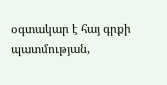օգտակար է հայ գրքի պատմության,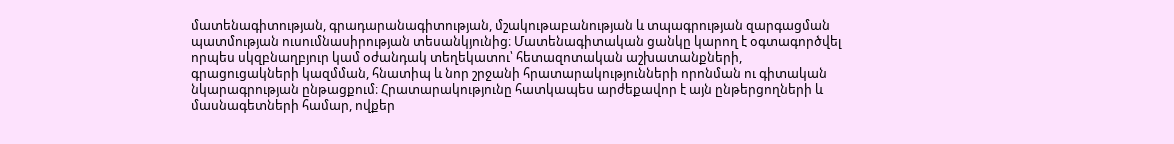մատենագիտության, գրադարանագիտության, մշակութաբանության և տպագրության զարգացման պատմության ուսումնասիրության տեսանկյունից։ Մատենագիտական ցանկը կարող է օգտագործվել որպես սկզբնաղբյուր կամ օժանդակ տեղեկատու՝ հետազոտական աշխատանքների, գրացուցակների կազմման, հնատիպ և նոր շրջանի հրատարակությունների որոնման ու գիտական նկարագրության ընթացքում։ Հրատարակությունը հատկապես արժեքավոր է այն ընթերցողների և մասնագետների համար, ովքեր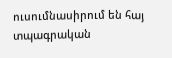ուսումնասիրում են հայ տպագրական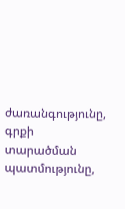ժառանգությունը, գրքի տարածման պատմությունը,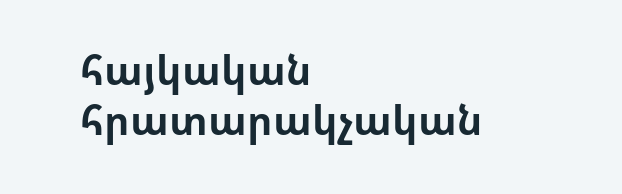հայկական հրատարակչական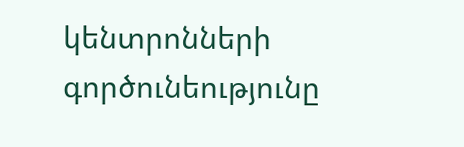կենտրոնների գործունեությունը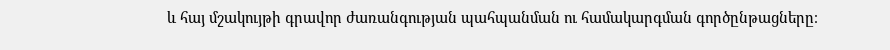և հայ մշակույթի գրավոր ժառանգության պահպանման ու համակարգման գործընթացները։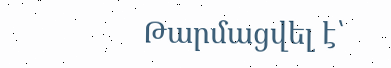Թարմացվել է՝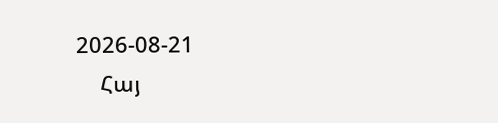2026-08-21
    Հայ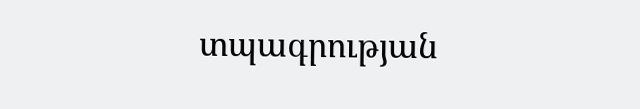տպագրության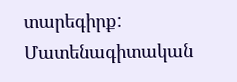տարեգիրք: Մատենագիտական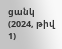ցանկ (2024, թիվ 1)